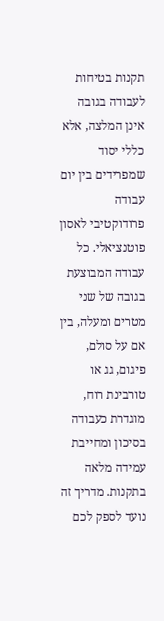תקנות בטיחות לעבודה בגובה אינן המלצה, אלא כללי יסוד שמפרידים בין יום עבודה פרודוקטיבי לאסון פוטנציאלי. כל עבודה המבוצעת בגובה של שני מטרים ומעלה, בין אם על סולם, פיגום, גג או טורבינת רוח, מוגדרת כעבודה בסיכון ומחייבת עמידה מלאה בתקנות. מדריך זה נועד לספק לכם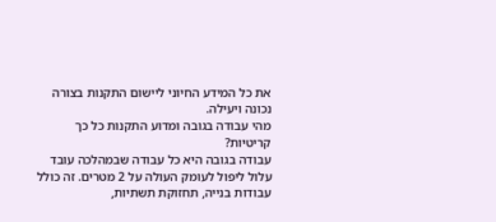את כל המידע החיוני ליישום התקנות בצורה נכונה ויעילה.
מהי עבודה בגובה ומדוע התקנות כל כך קריטיות?
עבודה בגובה היא כל עבודה שבמהלכה עובד עלול ליפול לעומק העולה על 2 מטרים. זה כולל עבודות בנייה, תחזוקת תשתיות,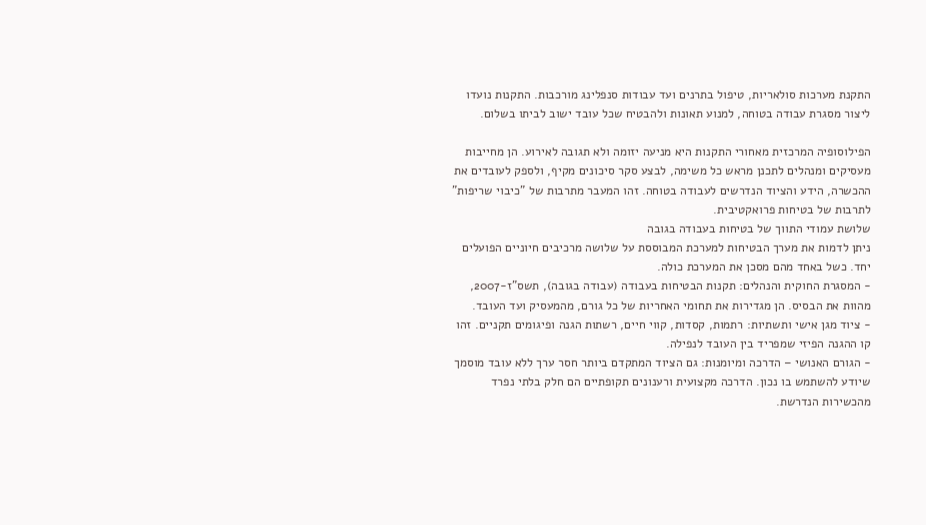התקנת מערכות סולאריות, טיפול בתרנים ועד עבודות סנפלינג מורכבות. התקנות נועדו ליצור מסגרת עבודה בטוחה, למנוע תאונות ולהבטיח שכל עובד ישוב לביתו בשלום.

הפילוסופיה המרכזית מאחורי התקנות היא מניעה יזומה ולא תגובה לאירוע. הן מחייבות מעסיקים ומנהלים לתכנן מראש כל משימה, לבצע סקר סיכונים מקיף, ולספק לעובדים את ההכשרה, הידע והציוד הנדרשים לעבודה בטוחה. זהו המעבר מתרבות של "כיבוי שריפות" לתרבות של בטיחות פרואקטיבית.
שלושת עמודי התווך של בטיחות בעבודה בגובה
ניתן לדמות את מערך הבטיחות למערכת המבוססת על שלושה מרכיבים חיוניים הפועלים יחד. כשל באחד מהם מסכן את המערכת כולה.
- המסגרת החוקית והנהלים: תקנות הבטיחות בעבודה (עבודה בגובה), תשס"ז-2007, מהוות את הבסיס. הן מגדירות את תחומי האחריות של כל גורם, מהמעסיק ועד העובד.
- ציוד מגן אישי ותשתיות: רתמות, קסדות, קווי חיים, רשתות הגנה ופיגומים תקניים. זהו קו ההגנה הפיזי שמפריד בין העובד לנפילה.
- הגורם האנושי – הדרכה ומיומנות: גם הציוד המתקדם ביותר חסר ערך ללא עובד מוסמך שיודע להשתמש בו נכון. הדרכה מקצועית ורענונים תקופתיים הם חלק בלתי נפרד מהכשירות הנדרשת.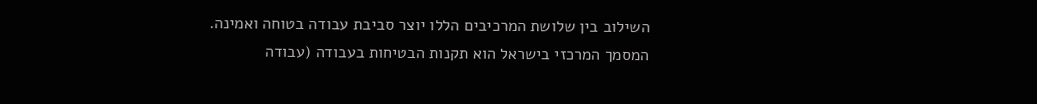השילוב בין שלושת המרכיבים הללו יוצר סביבת עבודה בטוחה ואמינה. המסמך המרכזי בישראל הוא תקנות הבטיחות בעבודה (עבודה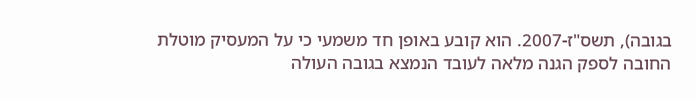בגובה), תשס"ז-2007. הוא קובע באופן חד משמעי כי על המעסיק מוטלת החובה לספק הגנה מלאה לעובד הנמצא בגובה העולה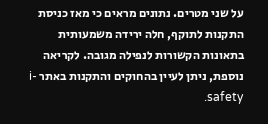על שני מטרים. נתונים מראים כי מאז כניסת התקנות לתוקף, חלה ירידה משמעותית בתאונות הקשורות לנפילה מגובה. לקריאה נוספת, ניתן לעיין בהחוקים והתקנות באתר i-safety.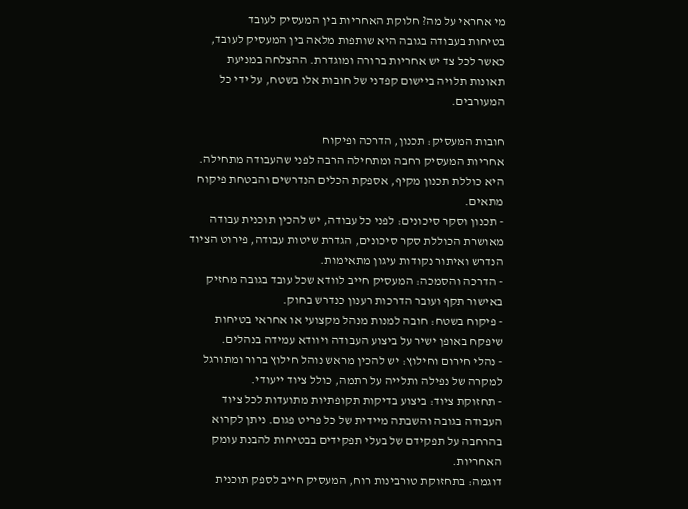מי אחראי על מה? חלוקת האחריות בין המעסיק לעובד
בטיחות בעבודה בגובה היא שותפות מלאה בין המעסיק לעובד, כאשר לכל צד יש אחריות ברורה ומוגדרת. ההצלחה במניעת תאונות תלויה ביישום קפדני של חובות אלו בשטח, על ידי כל המעורבים.

חובות המעסיק: תכנון, הדרכה ופיקוח
אחריות המעסיק רחבה ומתחילה הרבה לפני שהעבודה מתחילה. היא כוללת תכנון מקיף, אספקת הכלים הנדרשים והבטחת פיקוח מתאים.
- תכנון וסקר סיכונים: לפני כל עבודה, יש להכין תוכנית עבודה מאושרת הכוללת סקר סיכונים, הגדרת שיטות עבודה, פירוט הציוד הנדרש ואיתור נקודות עיגון מתאימות.
- הדרכה והסמכה: המעסיק חייב לוודא שכל עובד בגובה מחזיק באישור תקף ועובר הדרכות רענון כנדרש בחוק.
- פיקוח בשטח: חובה למנות מנהל מקצועי או אחראי בטיחות שיפקח באופן ישיר על ביצוע העבודה ויוודא עמידה בנהלים.
- נהלי חירום וחילוץ: יש להכין מראש נוהל חילוץ ברור ומתורגל למקרה של נפילה ותלייה על רתמה, כולל ציוד ייעודי.
- תחזוקת ציוד: ביצוע בדיקות תקופתיות מתועדות לכל ציוד העבודה בגובה והשבתה מיידית של כל פריט פגום. ניתן לקרוא בהרחבה על תפקידם של בעלי תפקידים בבטיחות להבנת עומק האחריות.
דוגמה: בתחזוקת טורבינות רוח, המעסיק חייב לספק תוכנית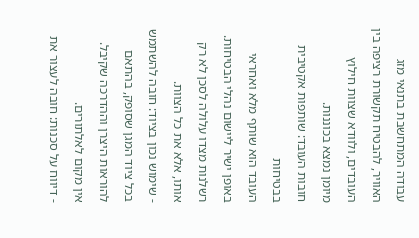עבודה המתחשבת בתנאי מזג האוויר, להבטיח תקשורת רציפה בין העובדים, ולוודא שצוות חילוץ מיומן נמצא בכוננות.
חובות העובד: שותפות אקטיבית בבטיחות
העובד הוא שותף מלא ואחראי באופן ישיר ליישום נהלי הבטיחות. רשלנות מצדו עלולה לסכן לא רק אותו, אלא את כל הצוות.
- שימוש נכון בציוד: חובה להשתמש בכל ציוד המגן שסופק, בהתאם להוראות היצרן וההדרכה שקיבל. אין מקום לאלתורים.
- דיווח על סכנות: חובה לעצור את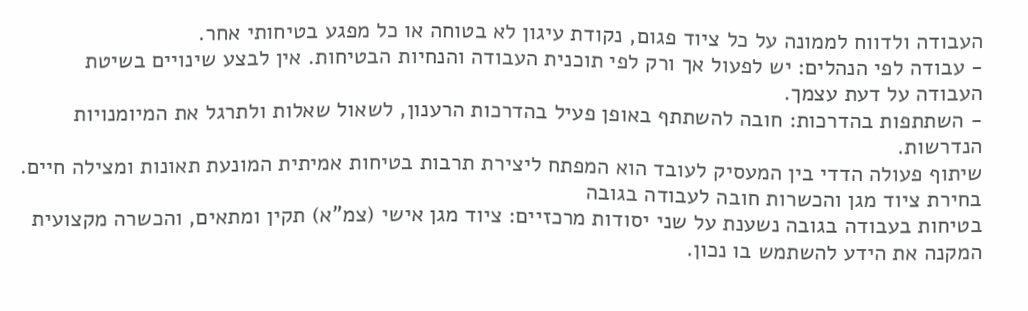העבודה ולדווח לממונה על כל ציוד פגום, נקודת עיגון לא בטוחה או כל מפגע בטיחותי אחר.
- עבודה לפי הנהלים: יש לפעול אך ורק לפי תוכנית העבודה והנחיות הבטיחות. אין לבצע שינויים בשיטת העבודה על דעת עצמך.
- השתתפות בהדרכות: חובה להשתתף באופן פעיל בהדרכות הרענון, לשאול שאלות ולתרגל את המיומנויות הנדרשות.
שיתוף פעולה הדדי בין המעסיק לעובד הוא המפתח ליצירת תרבות בטיחות אמיתית המונעת תאונות ומצילה חיים.
בחירת ציוד מגן והכשרות חובה לעבודה בגובה
בטיחות בעבודה בגובה נשענת על שני יסודות מרכזיים: ציוד מגן אישי (צמ"א) תקין ומתאים, והכשרה מקצועית המקנה את הידע להשתמש בו נכון.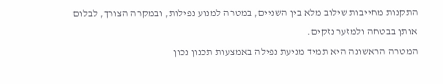התקנות מחייבות שילוב מלא בין השניים, במטרה למנוע נפילות, ובמקרה הצורך, לבלום אותן בבטחה ולמזער נזקים.
המטרה הראשונה היא תמיד מניעת נפילה באמצעות תכנון נכון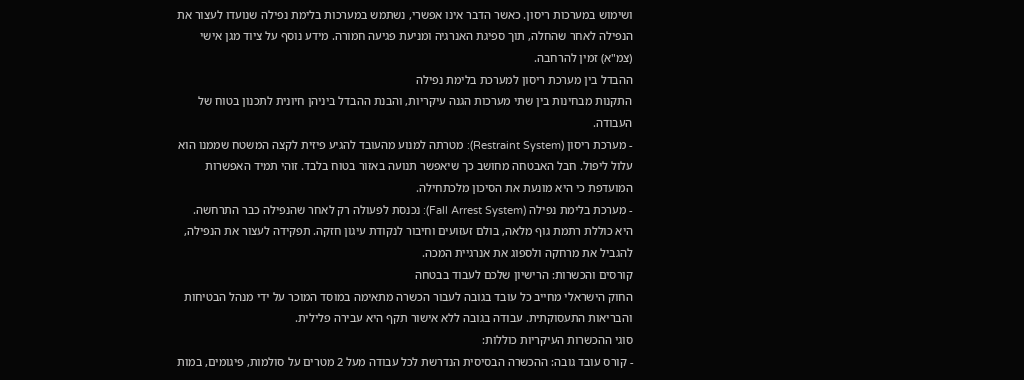ושימוש במערכות ריסון. כאשר הדבר אינו אפשרי, נשתמש במערכות בלימת נפילה שנועדו לעצור את הנפילה לאחר שהחלה, תוך ספיגת האנרגיה ומניעת פגיעה חמורה. מידע נוסף על ציוד מגן אישי (צמ"א) זמין להרחבה.
ההבדל בין מערכת ריסון למערכת בלימת נפילה
התקנות מבחינות בין שתי מערכות הגנה עיקריות, והבנת ההבדל ביניהן חיונית לתכנון בטוח של העבודה.
- מערכת ריסון (Restraint System): מטרתה למנוע מהעובד להגיע פיזית לקצה המשטח שממנו הוא עלול ליפול. חבל האבטחה מחושב כך שיאפשר תנועה באזור בטוח בלבד. זוהי תמיד האפשרות המועדפת כי היא מונעת את הסיכון מלכתחילה.
- מערכת בלימת נפילה (Fall Arrest System): נכנסת לפעולה רק לאחר שהנפילה כבר התרחשה. היא כוללת רתמת גוף מלאה, בולם זעזועים וחיבור לנקודת עיגון חזקה. תפקידה לעצור את הנפילה, להגביל את מרחקה ולספוג את אנרגיית המכה.
קורסים והכשרות: הרישיון שלכם לעבוד בבטחה
החוק הישראלי מחייב כל עובד בגובה לעבור הכשרה מתאימה במוסד המוכר על ידי מנהל הבטיחות והבריאות התעסוקתית. עבודה בגובה ללא אישור תקף היא עבירה פלילית.
סוגי ההכשרות העיקריות כוללות:
- קורס עובד גובה: ההכשרה הבסיסית הנדרשת לכל עבודה מעל 2 מטרים על סולמות, פיגומים, במות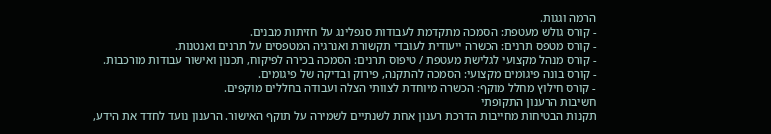הרמה וגגות.
- קורס גולש מעטפת: הסמכה מתקדמת לעבודות סנפלינג על חזיתות מבנים.
- קורס מטפס תרנים: הכשרה ייעודית לעובדי תקשורת ואנרגיה המטפסים על תרנים ואנטנות.
- קורס מנהל מקצועי לגלישת מעטפת / טיפוס תרנים: הסמכה בכירה לפיקוח, תכנון ואישור עבודות מורכבות.
- קורס בונה פיגומים מקצועי: הסמכה להתקנה, פירוק ובדיקה של פיגומים.
- קורס חילוץ מחלל מוקף: הכשרה מיוחדת לצוותי הצלה ועבודה בחללים מוקפים.
חשיבות הרענון התקופתי
תקנות הבטיחות מחייבות הדרכת רענון אחת לשנתיים לשמירה על תוקף האישור. הרענון נועד לחדד את הידע,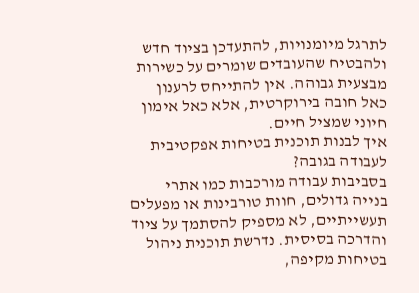לתרגל מיומנויות, להתעדכן בציוד חדש ולהבטיח שהעובדים שומרים על כשירות מבצעית גבוהה. אין להתייחס לרענון כאל חובה בירוקרטית, אלא כאל אימון חיוני שמציל חיים.
איך לבנות תוכנית בטיחות אפקטיבית לעבודה בגובה?
בסביבות עבודה מורכבות כמו אתרי בנייה גדולים, חוות טורבינות או מפעלים תעשייתיים, לא מספיק להסתמך על ציוד והדרכה בסיסית. נדרשת תוכנית ניהול בטיחות מקיפה,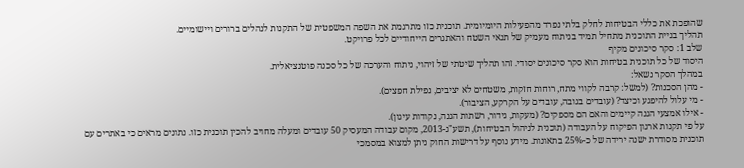שהופכת את כללי הבטיחות לחלק בלתי נפרד מהפעילות היומיומית. תוכנית כזו מתרגמת את השפה המשפטית של התקנות לנהלים ברורים ויישומיים.
תהליך בניית התוכנית מתחיל תמיד בניתוח מעמיק של תנאי השטח והאתגרים הייחודיים לכל פרויקט.
שלב 1: סקר סיכונים מקיף
היסוד של כל תוכנית בטיחות הוא סקר סיכונים יסודי. זהו תהליך שיטתי של זיהוי, ניתוח והערכה של כל סכנה פוטנציאלית.
במהלך הסקר נשאל:
- מהן הסכנות? (למשל: קרבה לקווי מתח, רוחות חזקות, משטחים לא יציבים, נפילת חפצים).
- מי עלול להיפגע וכיצד? (עובדים בגובה, עובדים על הקרקע, הציבור).
- אילו אמצעי הגנה קיימים והאם הם מספקים? (מעקות, גידור, רשתות הגנה, נקודות עיגון).
על פי תקנות ארגון הפיקוח על העבודה (תוכנית לניהול הבטיחות), תשע"ג-2013, מקום עבודה המעסיק 50 עובדים ומעלה מחויב להכין תוכנית כזו. נתונים מראים כי באתרים עם תוכנית מסודרת ישנה ירידה של כ-25% בתאונות. מידע נוסף על דרישות החוק ניתן למצוא במסמכי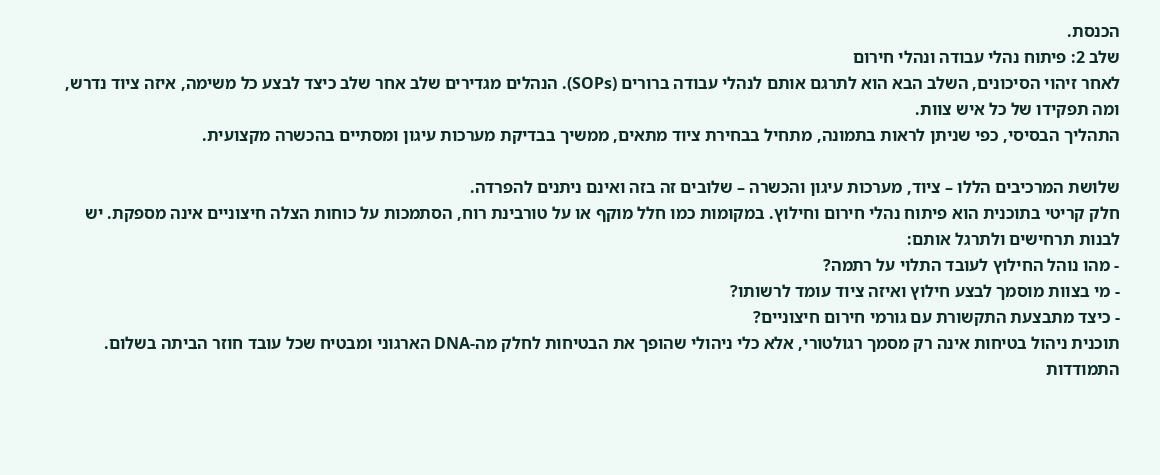הכנסת.
שלב 2: פיתוח נהלי עבודה ונהלי חירום
לאחר זיהוי הסיכונים, השלב הבא הוא לתרגם אותם לנהלי עבודה ברורים (SOPs). הנהלים מגדירים שלב אחר שלב כיצד לבצע כל משימה, איזה ציוד נדרש, ומה תפקידו של כל איש צוות.
התהליך הבסיסי, כפי שניתן לראות בתמונה, מתחיל בבחירת ציוד מתאים, ממשיך בבדיקת מערכות עיגון ומסתיים בהכשרה מקצועית.

שלושת המרכיבים הללו – ציוד, מערכות עיגון והכשרה – שלובים זה בזה ואינם ניתנים להפרדה.
חלק קריטי בתוכנית הוא פיתוח נהלי חירום וחילוץ. במקומות כמו חלל מוקף או על טורבינת רוח, הסתמכות על כוחות הצלה חיצוניים אינה מספקת. יש לבנות תרחישים ולתרגל אותם:
- מהו נוהל החילוץ לעובד התלוי על רתמה?
- מי בצוות מוסמך לבצע חילוץ ואיזה ציוד עומד לרשותו?
- כיצד מתבצעת התקשורת עם גורמי חירום חיצוניים?
תוכנית ניהול בטיחות אינה רק מסמך רגולטורי, אלא כלי ניהולי שהופך את הבטיחות לחלק מה-DNA הארגוני ומבטיח שכל עובד חוזר הביתה בשלום.
התמודדות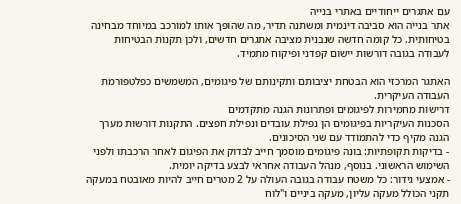עם אתגרים ייחודיים באתרי בנייה
אתר בנייה הוא סביבה דינמית ומשתנה תדיר, מה שהופך אותו למורכב במיוחד מבחינה בטיחותית. כל קומה חדשה שנבנית מציבה אתגרים חדשים, ולכן תקנות הבטיחות לעבודה בגובה דורשות יישום קפדני ופיקוח מתמיד.

האתגר המרכזי הוא הבטחת יציבותם ותקינותם של פיגומים, המשמשים כפלטפורמת העבודה העיקרית.
דרישות מחמירות לפיגומים ופתרונות הגנה מתקדמים
הסכנות העיקריות בפיגומים הן נפילת עובדים ונפילת חפצים. התקנות דורשות מערך הגנה מקיף כדי להתמודד עם שני הסיכונים.
- בדיקות תקופתיות: בונה פיגומים מוסמך חייב לבדוק את הפיגום לאחר הרכבתו ולפני השימוש הראשוני. בנוסף, מנהל העבודה אחראי לבצע בדיקה יומית.
- אמצעי גידור: כל משטח עבודה בגובה העולה על 2 מטרים חייב להיות מאובטח במעקה תקני הכולל מעקה עליון, מעקה ביניים ו"לוח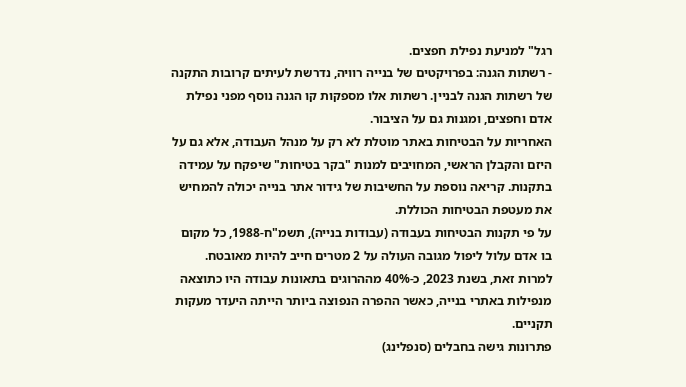רגל" למניעת נפילת חפצים.
- רשתות הגנה: בפרויקטים של בנייה רוויה, נדרשת לעיתים קרובות התקנה של רשתות הגנה לבניין. רשתות אלו מספקות קו הגנה נוסף מפני נפילת אדם וחפצים, ומגנות גם על הציבור.
האחריות על הבטיחות באתר מוטלת לא רק על מנהל העבודה, אלא גם על היזם והקבלן הראשי, המחויבים למנות "בקר בטיחות" שיפקח על עמידה בתקנות. קריאה נוספת על החשיבות של גידור אתר בנייה יכולה להמחיש את מעטפת הבטיחות הכוללת.
על פי תקנות הבטיחות בעבודה (עבודות בנייה), תשמ"ח-1988, כל מקום בו אדם עלול ליפול מגובה העולה על 2 מטרים חייב להיות מאובטח. למרות זאת, בשנת 2023, כ-40% מההרוגים בתאונות עבודה היו כתוצאה מנפילות באתרי בנייה, כאשר ההפרה הנפוצה ביותר הייתה היעדר מעקות תקניים.
פתרונות גישה בחבלים (סנפלינג)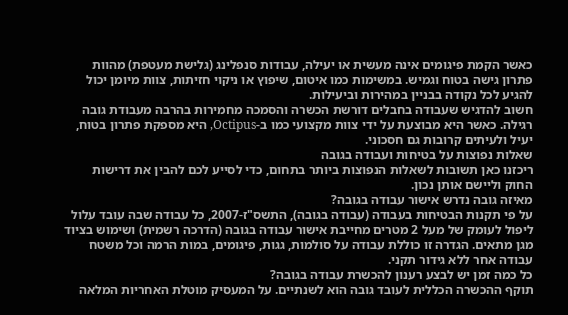כאשר הקמת פיגומים אינה מעשית או יעילה, עבודות סנפלינג (גלישת מעטפת) מהוות פתרון גישה בטוח וגמיש. במשימות כמו איטום, שיפוץ או ניקוי חזיתות, צוות מיומן יכול להגיע לכל נקודה בבניין במהירות וביעילות.
חשוב להדגיש שעבודה בחבלים דורשת הכשרה והסמכה מחמירות בהרבה מעבודת גובה רגילה. כאשר היא מבוצעת על ידי צוות מקצועי כמו ב-Octipus, היא מספקת פתרון בטוח, יעיל ולעיתים קרובות גם חסכוני.
שאלות נפוצות על בטיחות ועבודה בגובה
ריכזנו כאן תשובות לשאלות הנפוצות ביותר בתחום, כדי לסייע לכם להבין את דרישות החוק וליישם אותן נכון.
מאיזה גובה נדרש אישור עבודה בגובה?
על פי תקנות הבטיחות בעבודה (עבודה בגובה), התשס"ז-2007, כל עבודה שבה עובד עלול ליפול לעומק של מעל 2 מטרים מחייבת אישור עבודה בגובה (הדרכה רשמית) ושימוש בציוד מגן מתאים. הגדרה זו כוללת עבודה על סולמות, גגות, פיגומים, במות הרמה וכל משטח עבודה אחר ללא גידור תקני.
כל כמה זמן יש לבצע רענון להכשרת עבודה בגובה?
תוקף ההכשרה הכללית לעובד גובה הוא לשנתיים. על המעסיק מוטלת האחריות המלאה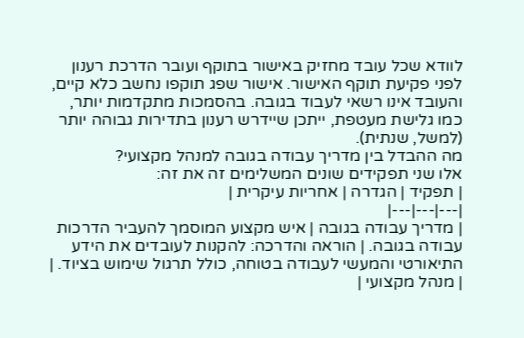לוודא שכל עובד מחזיק באישור בתוקף ועובר הדרכת רענון לפני פקיעת תוקף האישור. אישור שפג תוקפו נחשב כלא קיים, והעובד אינו רשאי לעבוד בגובה. בהסמכות מתקדמות יותר, כמו גלישת מעטפת, ייתכן שיידרש רענון בתדירות גבוהה יותר (למשל, שנתית).
מה ההבדל בין מדריך עבודה בגובה למנהל מקצועי?
אלו שני תפקידים שונים המשלימים זה את זה:
| תפקיד | הגדרה | אחריות עיקרית |
|---|---|---|
| מדריך עבודה בגובה | איש מקצוע המוסמך להעביר הדרכות עבודה בגובה. | הוראה והדרכה: להקנות לעובדים את הידע התיאורטי והמעשי לעבודה בטוחה, כולל תרגול שימוש בציוד. |
| מנהל מקצועי |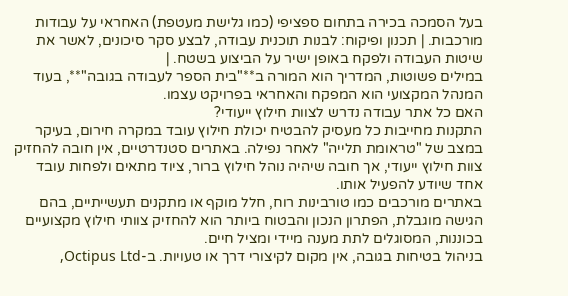בעל הסמכה בכירה בתחום ספציפי (כמו גלישת מעטפת) האחראי על עבודות מורכבות. | תכנון ופיקוח: לבנות תוכנית עבודה, לבצע סקר סיכונים, לאשר את שיטות העבודה ולפקח באופן ישיר על הביצוע בשטח. |
במילים פשוטות, המדריך הוא המורה ב**"בית הספר לעבודה בגובה"**, בעוד המנהל המקצועי הוא המפקח והאחראי בפרויקט עצמו.
האם כל אתר עבודה נדרש לצוות חילוץ ייעודי?
התקנות מחייבות כל מעסיק להבטיח יכולת חילוץ עובד במקרה חירום, בעיקר במצב של "טראומת תלייה" לאחר נפילה. באתרים סטנדרטיים, אין חובה להחזיק צוות חילוץ ייעודי, אך חובה שיהיה נוהל חילוץ ברור, ציוד מתאים ולפחות עובד אחד שיודע להפעיל אותו.
באתרים מורכבים כמו טורבינות רוח, חלל מוקף או מתקנים תעשייתיים, בהם הגישה מוגבלת, הפתרון הנכון והבטוח ביותר הוא להחזיק צוותי חילוץ מקצועיים בכוננות, המסוגלים לתת מענה מיידי ומציל חיים.
בניהול בטיחות בגובה, אין מקום לקיצורי דרך או טעויות. ב-Octipus Ltd,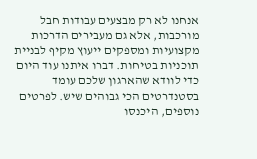אנחנו לא רק מבצעים עבודות חבל מורכבות, אלא גם מעבירים הדרכות מקצועיות ומספקים ייעוץ מקיף לבניית תוכניות בטיחות. דברו איתנו עוד היום כדי לוודא שהארגון שלכם עומד בסטנדרטים הכי גבוהים שיש. לפרטים נוספים, היכנסו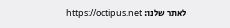לאתר שלנו: https://octipus.net